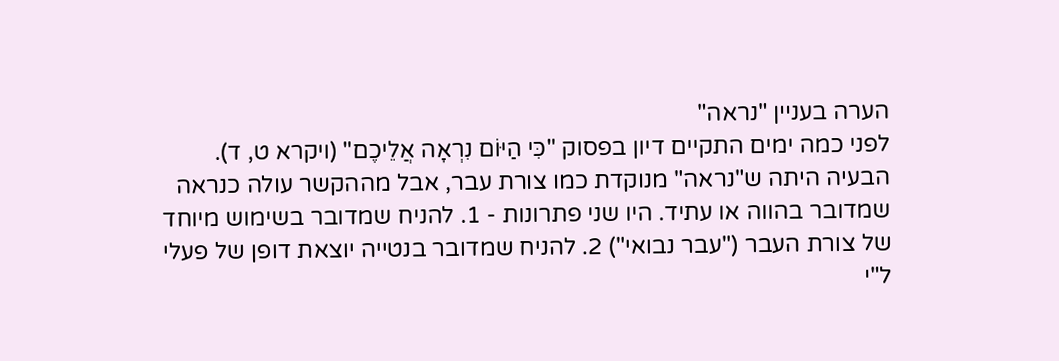הערה בעניין "נראה"
לפני כמה ימים התקיים דיון בפסוק "כִּי הַיּוֹם נִרְאָה אֲלֵיכֶם" (ויקרא ט, ד). הבעיה היתה ש"נראה" מנוקדת כמו צורת עבר, אבל מההקשר עולה כנראה שמדובר בהווה או עתיד. היו שני פתרונות - 1. להניח שמדובר בשימוש מיוחד של צורת העבר ("עבר נבואי") 2. להניח שמדובר בנטייה יוצאת דופן של פעלי ל"י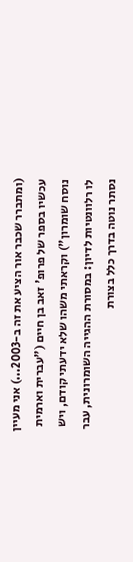(ומתברר שכבר אור הציע את זה ב-2003...) אני מעיין עכשיו בספר של פרופ' זאב בן חיים ("עברית וארמית נוסח שומרון") וקראתי משהו שלא ידעתי קודם, ויש לו רלוונטיות לדיון: במסורת ההגייה השומרונית, עבר נסתר נוטה בדרך כלל בצורת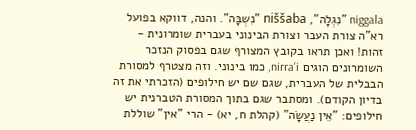niggala "נִגְלָה", niššaba "נִשְבָּה". והנה, דווקא בפועל רא"ה צורת העבר וצורת הבינוני בעברית שומרונית - זהות! ואכן תראו בקובץ המצורף שגם בפסוק הנזכר השומרונים הוגים nirra'i, כמו בינוני. וזה מצטרף למסורת הבבלית של העברית, שגם שם יש חילופים (הזכרתי את זה בדיון הקודם). ומסתבר שגם בתוך המסורת הטברנית יש חילופים: "אֵין נַעֲשָׂה" (קהלת ח, יא) - הרי "אין" שוללת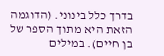בדרך כלל בינוני. (הדוגמה הזאת היא מתוך הספר של בן חיים). במילים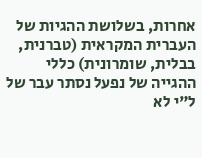אחרות, בשלושת ההגיות של העברית המקראית (טברנית, בבלית, שומרונית) כללי ההגייה של נפעל נסתר עבר של ל"י לא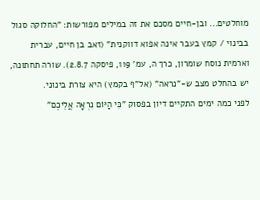מוחלטים... ובן-חיים מסכם את זה במילים מפורשות: "החלוקה סגול בבינוי / קמץ בעבר אינה אפוא דווקנית" (זאב בן חיים, עברית וארמית נוסח שומרון, כרך ה, עמ' 119, פיסקה 2.8.7). שורה תחתונה, יש בהחלט מצב ש-"נראה" (אל"ף בקמץ) היא צורת בינוני.
לפני כמה ימים התקיים דיון בפסוק "כִּי הַיּוֹם נִרְאָה אֲלֵיכֶם"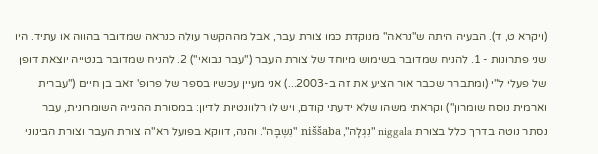(ויקרא ט, ד). הבעיה היתה ש"נראה" מנוקדת כמו צורת עבר, אבל מההקשר עולה כנראה שמדובר בהווה או עתיד. היו שני פתרונות - 1. להניח שמדובר בשימוש מיוחד של צורת העבר ("עבר נבואי") 2. להניח שמדובר בנטייה יוצאת דופן של פעלי ל"י (ומתברר שכבר אור הציע את זה ב-2003...) אני מעיין עכשיו בספר של פרופ' זאב בן חיים ("עברית וארמית נוסח שומרון") וקראתי משהו שלא ידעתי קודם, ויש לו רלוונטיות לדיון: במסורת ההגייה השומרונית, עבר נסתר נוטה בדרך כלל בצורת niggala "נִגְלָה", niššaba "נִשְבָּה". והנה, דווקא בפועל רא"ה צורת העבר וצורת הבינוני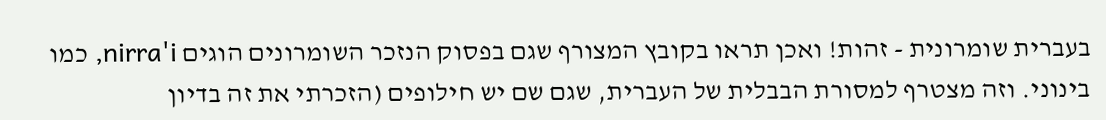בעברית שומרונית - זהות! ואכן תראו בקובץ המצורף שגם בפסוק הנזכר השומרונים הוגים nirra'i, כמו בינוני. וזה מצטרף למסורת הבבלית של העברית, שגם שם יש חילופים (הזכרתי את זה בדיון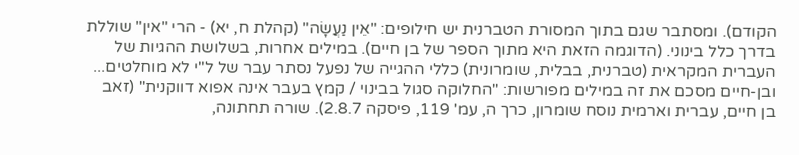הקודם). ומסתבר שגם בתוך המסורת הטברנית יש חילופים: "אֵין נַעֲשָׂה" (קהלת ח, יא) - הרי "אין" שוללת בדרך כלל בינוני. (הדוגמה הזאת היא מתוך הספר של בן חיים). במילים אחרות, בשלושת ההגיות של העברית המקראית (טברנית, בבלית, שומרונית) כללי ההגייה של נפעל נסתר עבר של ל"י לא מוחלטים... ובן-חיים מסכם את זה במילים מפורשות: "החלוקה סגול בבינוי / קמץ בעבר אינה אפוא דווקנית" (זאב בן חיים, עברית וארמית נוסח שומרון, כרך ה, עמ' 119, פיסקה 2.8.7). שורה תחתונה,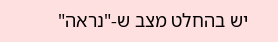יש בהחלט מצב ש-"נראה"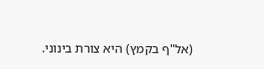(אל"ף בקמץ) היא צורת בינוני.